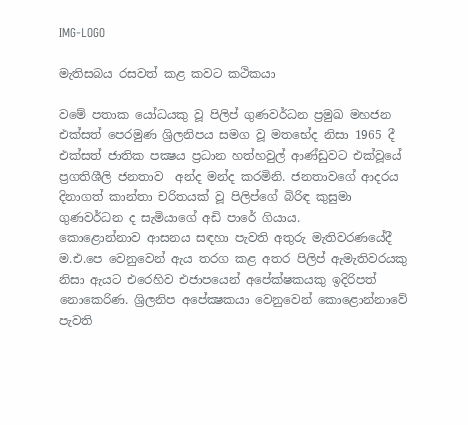IMG-LOGO

මැතිසබය රසවත් කළ කවට කථිකයා

වමේ පතාක යෝධයකු වූ පිලිප් ගුණවර්ධන ප්‍රමුඛ මහජන එක්සත් පෙරමුණ ශ්‍රිලනිපය සමග වූ මතභේද නිසා 1965 දී එක්සත් ජාතික පක්‍ෂය ප්‍රධාන හත්හවුල් ආණ්ඩුවට එක්වූයේ ප්‍රගතිශීලි ජනතාව  අන්ද මන්ද කරමිනි. ජනතාවගේ ආදරය දිනාගත් කාන්තා චරිතයක් වූ පිලිප්ගේ බිරිඳ කුසුමා ගුණවර්ධන ද සැමියාගේ අඩි පාරේ ගියාය.
කොළොන්නාව ආසනය සඳහා පැවති අතුරු මැතිවරණයේදී ම.එ.පෙ වෙනුවෙන් ඇය තරග කළ අතර පිලිප් ඇමැතිවරයකු නිසා ඇයට එරෙහිව එජාපයෙන් අපේක්ෂකයකු ඉදිරිපත් නොකෙරිණ. ශ්‍රිලනිප අපේක්‍ෂකයා වෙනුවෙන් කොළොන්නාවේ පැවති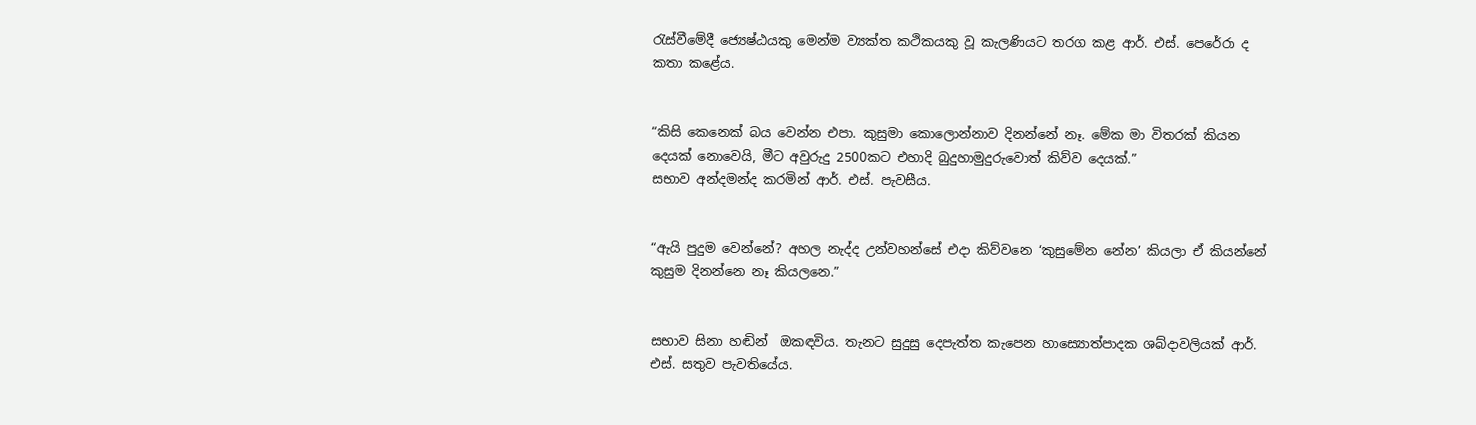රැස්වීමේදී ජ්‍යෙෂ්ඨයකු මෙන්ම ව්‍යක්ත කථිකයකු වූ කැලණියට තරග කළ ආර්. එස්. පෙරේරා ද කතා කළේය.


“කිසි කෙනෙක් බය වෙන්න එපා. කුසුමා කොලොන්නාව දිනන්නේ නෑ. මේක මා විතරක් කියන දෙයක් නොවෙයි, මීට අවුරුදු 2500කට එහාදි බුදුහාමුදුරුවොත් කිව්ව දෙයක්.”
සභාව අන්දමන්ද කරමින් ආර්. එස්. පැවසීය.


“ඇයි පුදුම වෙන්නේ? අහල නැද්ද උන්වහන්සේ එදා කිව්වනෙ ‘කුසුමේන නේන’ කියලා ඒ කියන්නේ කුසුම දිනන්නෙ නෑ කියලනෙ.”


සභාව සිනා හඬින්  ඔකඳවිය. තැනට සුදුසු දෙපැත්ත කැපෙන හාස්‍යොත්පාදක ශබ්දාවලියක් ආර්. එස්. සතුව පැවතියේය.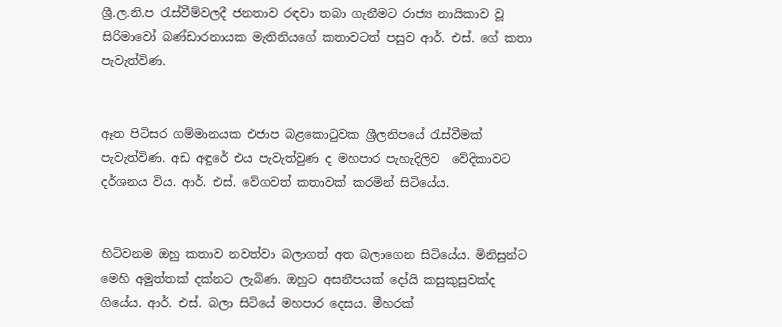ශ්‍රී.ල.නි.ප රැස්වීම්වලදී ජනතාව රඳවා තබා ගැනීමට රාජ්‍ය නායිකාව වූ සිරිමාවෝ බණ්ඩාරනායක මැතිනියගේ කතාවටත් පසුව ආර්. එස්. ගේ කතා පැවැත්විණ.


ඈත පිටිසර ගම්මානයක එජාප බළකොටුවක ශ්‍රීලනිපයේ රැස්වීමක් පැවැත්විණ. අඩ අඳුරේ එය පැවැත්වුණ ද මහපාර පැහැදිලිව  වේදිකාවට දර්ශනය විය. ආර්. එස්. වේගවත් කතාවක් කරමින් සිටියේය.


හිටිවනම ඔහු කතාව නවත්වා බලාගත් අත බලාගෙන සිටියේය. මිනිසුන්ට මෙහි අමුත්තක් දක්නට ලැබිණ. ඔහුට අසනීපයක් දෝයි කසුකුසුවක්ද ගියේය. ආර්. එස්. බලා සිටියේ මහපාර දෙසය. මීහරක්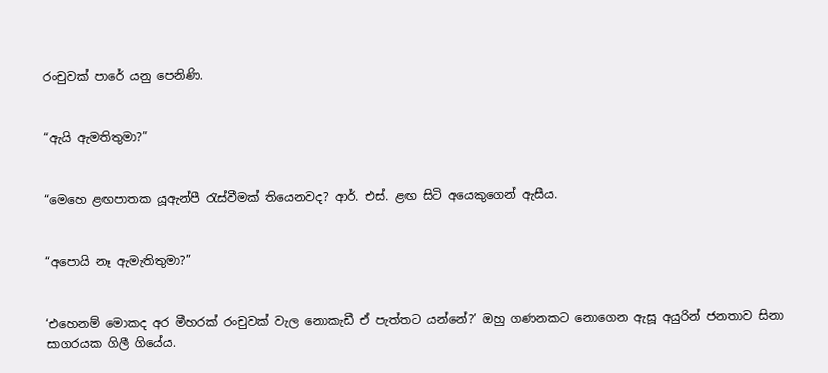රංචුවක් පාරේ යනු පෙනිණි.


“ඇයි ඇමතිතුමා?”


“මෙහෙ ළඟපාතක යූඇන්පී රැස්වීමක් තියෙනවද? ආර්. එස්. ළඟ සිටි අයෙකුගෙන් ඇසීය.


“අපොයි නෑ ඇමැතිතුමා?”


‘එහෙනම් මොකද අර මීහරක් රංචුවක් වැල නොකැඩී ඒ පැත්තට යන්නේ?’ ඔහු ගණනකට නොගෙන ඇසූ අයුරින් ජනතාව සිනා සාගරයක ගිලී ගියේය.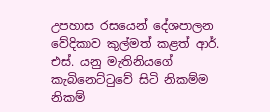උපහාස රසයෙන් දේශපාලන වේදිකාව කුල්මත් කළත් ආර්. එස්. යනු මැතිනියගේ කැබිනෙට්ටුවේ සිටි නිකම්ම නිකම්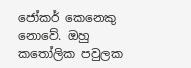ජෝකර් කෙනෙකු නොවේ. ඔහු කතෝලික පවුලක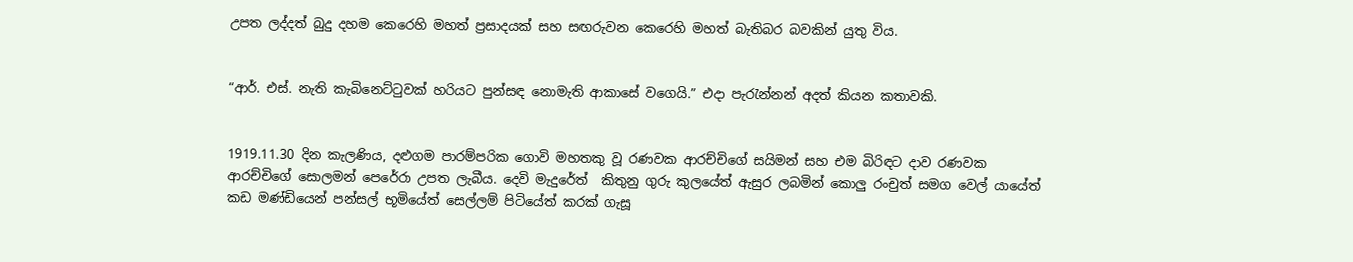උපත ලද්දත් බුදු දහම කෙරෙහි මහත් ප්‍රසාදයක් සහ සඟරුවන කෙරෙහි මහත් බැතිබර බවකින් යුතු විය.


“ආර්. එස්. නැති කැබිනෙට්ටුවක් හරියට පුන්සඳ නොමැති ආකාසේ වගෙයි.” එදා පැරැන්නන් අදත් කියන කතාවකි.


1919.11.30 දින කැලණිය, දළුගම පාරම්පරික ගොවි මහතකු වූ රණවක ආරච්චිගේ සයිමන් සහ එම බිරිඳට දාව රණවක ආරච්චිගේ සොලමන් පෙරේරා උපත ලැබීය. දෙවි මැදුරේත්  කිතුනු ගුරු කුලයේත් ඇසුර ලබමින් කොලු රංචුත් සමග වෙල් යායේත් කඩ මණ්ඩියෙන් පන්සල් භූමියේත් සෙල්ලම් පිටියේත් කරක් ගැසූ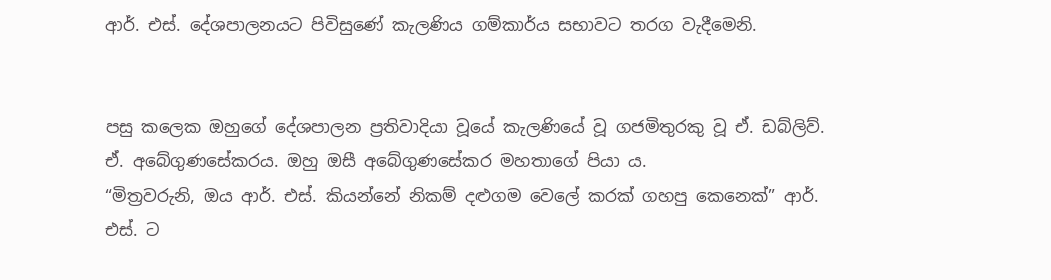ආර්. එස්. දේශපාලනයට පිවිසුණේ කැලණිය ගම්කාර්ය සභාවට තරග වැදීමෙනි.


පසු කලෙක ඔහුගේ දේශපාලන ප්‍රතිවාදියා වූයේ කැලණියේ වූ ගජමිතුරකු වූ ඒ. ඩබ්ලිව්. ඒ. අබේගුණසේකරය. ඔහු ඔසී අබේගුණසේකර මහතාගේ පියා ය.
“මිත්‍රවරුනි, ඔය ආර්. එස්. කියන්නේ නිකම් දළුගම වෙලේ කරක් ගහපු කෙනෙක්” ආර්. එස්. ට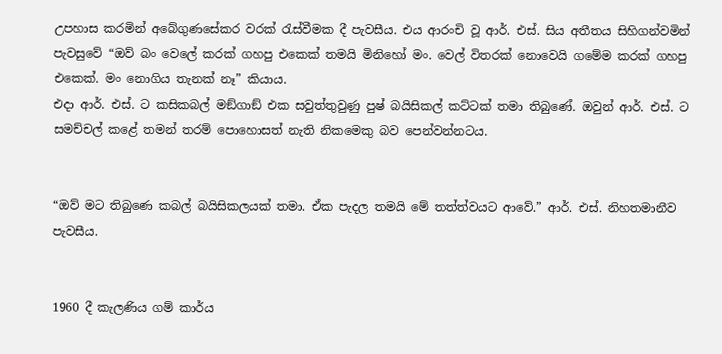උපහාස කරමින් අබේගුණසේකර වරක් රැස්වීමක දී පැවසීය. එය ආරංචි වූ ආර්. එස්. සිය අතීතය සිහිගන්වමින් පැවසුවේ “ඔව් බං වෙලේ කරක් ගහපු එකෙක් තමයි මිනිහෝ මං. වෙල් විතරක් නොවෙයි ගමේම කරක් ගහපු  එකෙක්. මං නොගිය තැනක් නෑ” කියාය.
එදා ආර්. එස්. ට කසිකබල් මඞ්ගාඞ් එක සවුත්තුවුණු පුෂ් බයිසිකල් කට්ටක් තමා තිබුණේ. ඔවුන් ආර්. එස්. ට සමච්චල් කළේ තමන් තරම් පොහොසත් නැති නිකමෙකු බව පෙන්වන්නටය.


“ඔව් මට තිබුණෙ කබල් බයිසිකලයක් තමා. ඒක පැදල තමයි මේ තත්ත්වයට ආවේ.” ආර්. එස්. නිහතමානීව පැවසීය.


1960 දී කැලණිය ගම් කාර්ය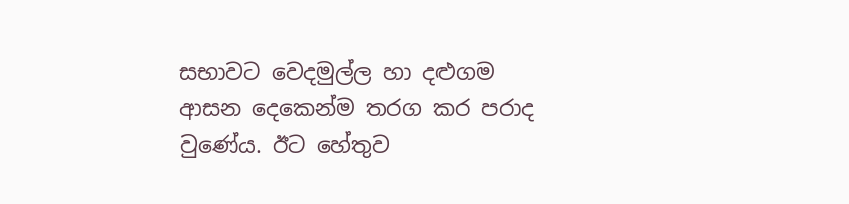සභාවට වෙදමුල්ල හා දළුගම ආසන දෙකෙන්ම තරග කර පරාද  වුණේය. ඊට හේතුව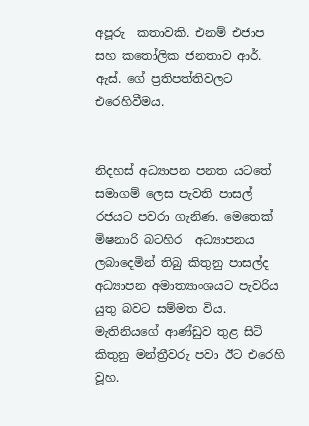අපූරු  කතාවකි. එනම් එජාප සහ කතෝලික ජනතාව ආර්. ඇස්. ගේ ප්‍රතිපත්තිවලට එරෙහිවීමය.


නිදහස් අධ්‍යාපන පනත යටතේ සමාගම් ලෙස පැවති පාසල් රජයට පවරා ගැනිණ. මෙතෙක් මිෂනාරි බටහිර  අධ්‍යාපනය ලබාදෙමින් තිබු කිතුනු පාසල්ද අධ්‍යාපන අමාත්‍යාංශයට පැවරිය යුතු බවට සම්මත විය. මැතිනියගේ ආණ්ඩුව තුළ සිටි කිතුනු මන්ත්‍රීවරු පවා ඊට එරෙහි වූහ.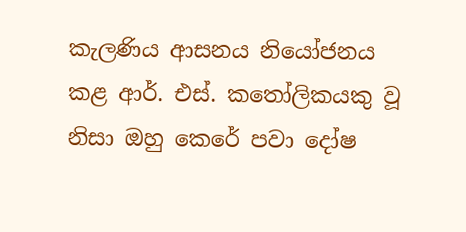කැලණිය ආසනය නියෝජනය කළ ආර්. එස්. කතෝලිකයකු වූ නිසා ඔහු කෙරේ පවා දෝෂ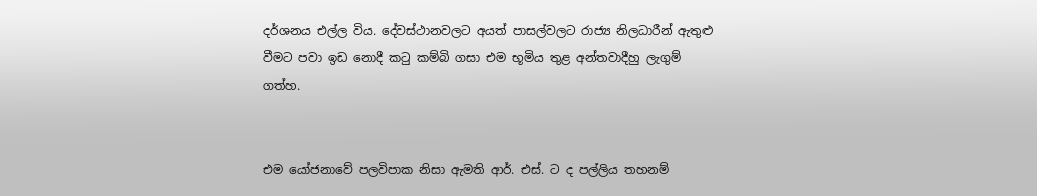දර්ශනය එල්ල විය. දේවස්ථානවලට අයත් පාසල්වලට රාජ්‍ය නිලධාරීන් ඇතුළු වීමට පවා ඉඩ නොදී කටු කම්බි ගසා එම භූමිය තුළ අන්තවාදීහු ලැගුම් ගත්හ.


එම යෝජනාවේ පලවිපාක නිසා ඇමති ආර්. එස්. ට ද පල්ලිය තහනම්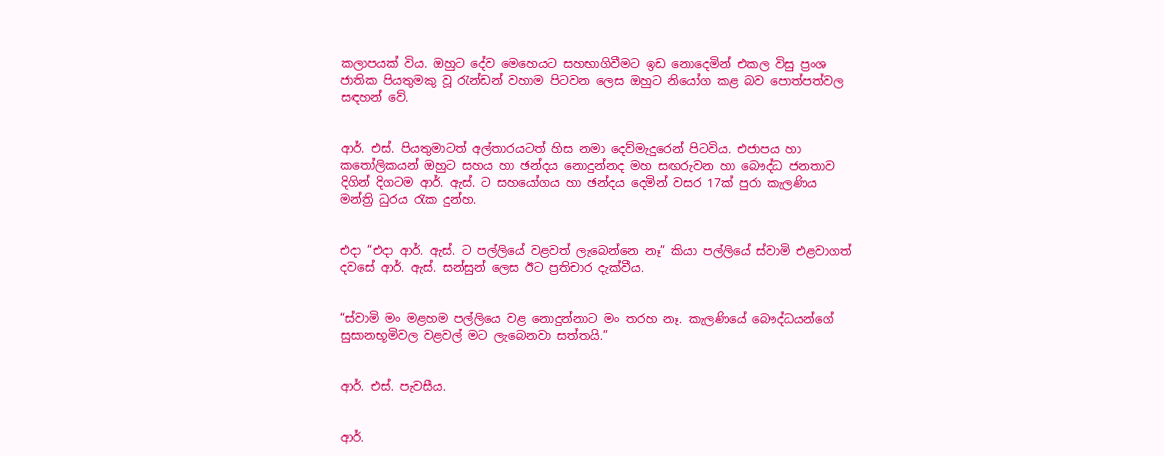කලාපයක් විය. ඔහුට දේව මෙහෙයට සහභාගිවීමට ඉඩ නොදෙමින් එකල විසු ප්‍රංශ ජාතික පියතුමකු වූ රැන්ඩන් වහාම පිටවන ලෙස ඔහුට නියෝග කළ බව පොත්පත්වල සඳහන් වේ.


ආර්. එස්. පියතුමාටත් අල්තාරයටත් හිස නමා දෙව්මැදුරෙන් පිටවිය. එජාපය හා කතෝලිකයන් ඔහුට සහය හා ඡන්දය නොදුන්නද මහ සඟරුවන හා බෞද්ධ ජනතාව දිගින් දිගටම ආර්. ඇස්. ට සහයෝගය හා ඡන්දය දෙමින් වසර 17ක් පුරා කැලණිය මන්ත්‍රි ධුරය රැක දුන්හ.


එදා “එදා ආර්. ඇස්. ට පල්ලියේ වළවත් ලැබෙන්නෙ නෑ” කියා පල්ලියේ ස්වාමි එළවාගත් දවසේ ආර්. ඇස්. සන්සුන් ලෙස ඊට ප්‍රතිචාර දැක්වීය.


“ස්වාමි මං මළහම පල්ලියෙ වළ නොදුන්නාට මං තරහ නෑ. කැලණියේ බෞද්ධයන්ගේ සුසානභූමිවල වළවල් මට ලැබෙනවා සත්තයි.”


ආර්. එස්. පැවසීය.


ආර්.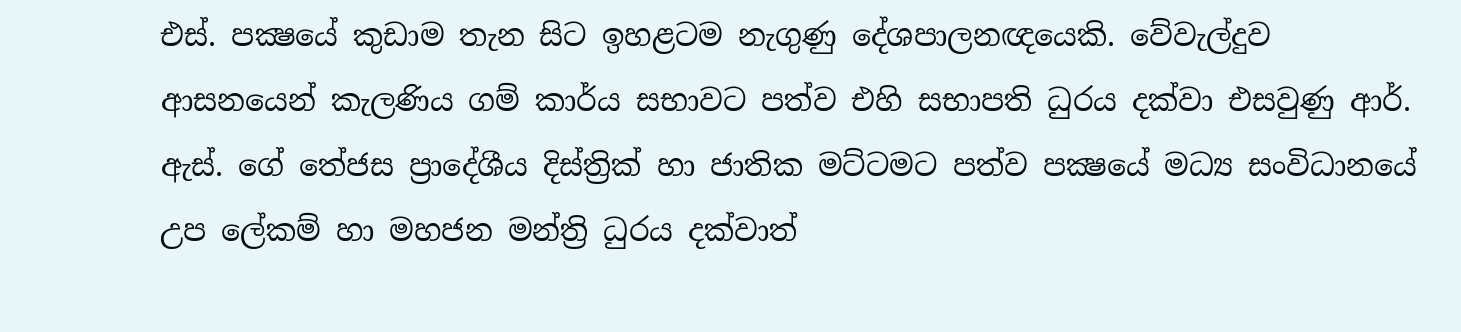එස්. පක්‍ෂයේ කුඩාම තැන සිට ඉහළටම නැගුණු දේශපාලනඥයෙකි. වේවැල්දුව ආසනයෙන් කැලණිය ගම් කාර්ය සභාවට පත්ව එහි සභාපති ධුරය දක්වා එසවුණු ආර්. ඇස්. ගේ තේජස ප්‍රාදේශීය දිස්ත්‍රික් හා ජාතික මට්ටමට පත්ව පක්‍ෂයේ මධ්‍ය සංවිධානයේ උප ලේකම් හා මහජන මන්ත්‍රි ධුරය දක්වාත්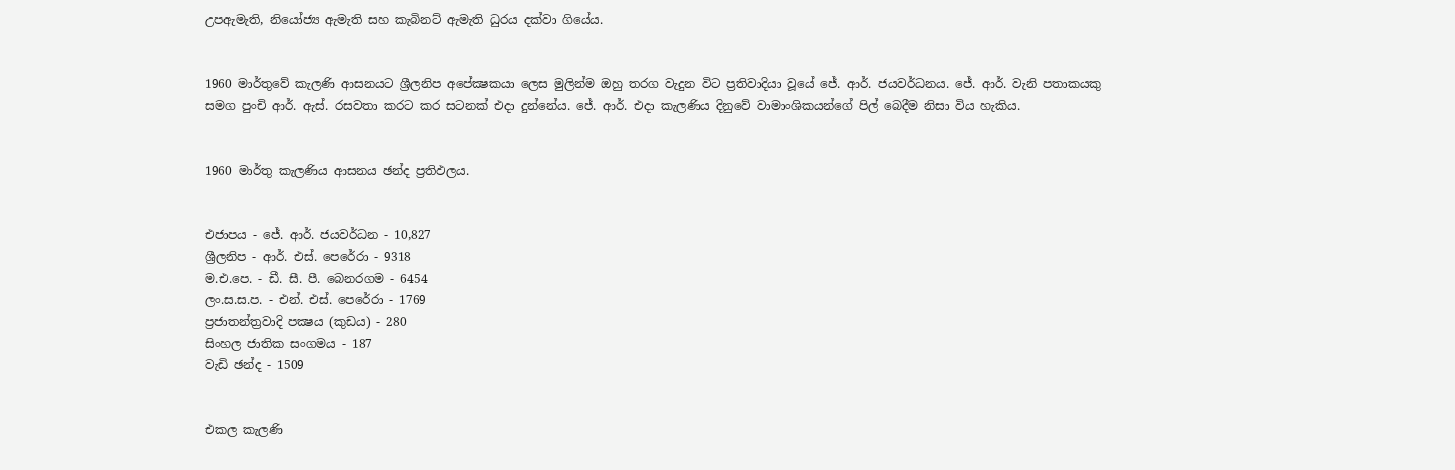උපඇමැති, නියෝජ්‍ය ඇමැති සහ කැබිනට් ඇමැති ධුරය දක්වා ගියේය.


1960 මාර්තුවේ කැලණි ආසනයට ශ්‍රීලනිප අපේක්‍ෂකයා ලෙස මුලින්ම ඔහු තරග වැදුන විට ප්‍රතිවාදියා වූයේ ජේ. ආර්. ජයවර්ධනය. ජේ. ආර්. වැනි පතාකයකු සමග පුංචි ආර්. ඇස්. රසවතා කරට කර සටනක් එදා දුන්නේය. ජේ. ආර්. එදා කැලණිය දිනුවේ වාමාංශිකයන්ගේ පිල් බෙදීම නිසා විය හැකිය.


1960 මාර්තු කැලණිය ආසනය ඡන්ද ප්‍රතිඵලය.


එජාපය - ජේ. ආර්. ජයවර්ධන - 10,827
ශ්‍රීලනිප - ආර්. එස්. පෙරේරා - 9318
ම.එ.පෙ. - ඩී. සී. පී. බෙනරගම - 6454
ලං.ස.ස.ප. - එන්. එස්. පෙරේරා - 1769
ප්‍රජාතන්ත්‍රවාදි පක්‍ෂය (කුඩය) - 280
සිංහල ජාතික සංගමය - 187
වැඩි ඡන්ද - 1509


එකල කැලණි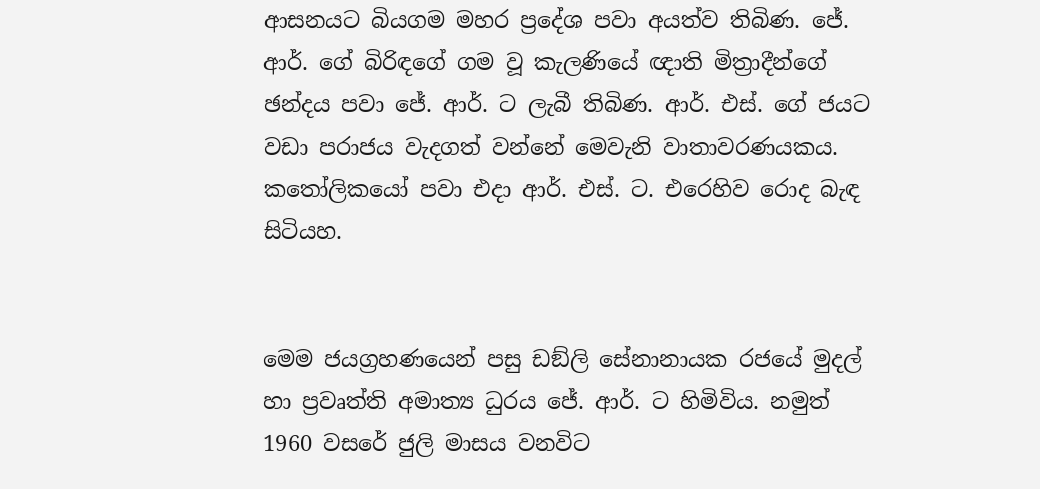ආසනයට බියගම මහර ප්‍රදේශ පවා අයත්ව තිබිණ. ජේ. ආර්. ගේ බිරිඳගේ ගම වූ කැලණියේ ඥාති මිත්‍රාදීන්ගේ ඡන්දය පවා ජේ. ආර්. ට ලැබී තිබිණ. ආර්. එස්. ගේ ජයට වඩා පරාජය වැදගත් වන්නේ මෙවැනි වාතාවරණයකය. කතෝලිකයෝ පවා එදා ආර්. එස්. ට. එරෙහිව රොද බැඳ සිටියහ.


මෙම ජයග්‍රහණයෙන් පසු ඩඞ්ලි සේනානායක රජයේ මුදල් හා ප්‍රවෘත්ති අමාත්‍ය ධුරය ජේ. ආර්. ට හිමිවිය. නමුත් 1960 වසරේ ජුලි මාසය වනවිට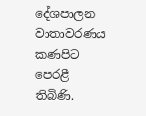දේශපාලන වාතාවරණය කණපිට පෙරළී තිබිණි.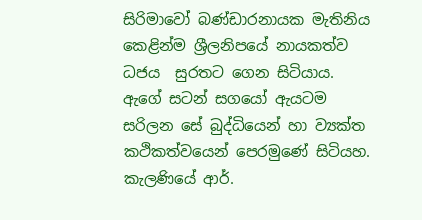සිරිමාවෝ බණ්ඩාරනායක මැතිනිය කෙළින්ම ශ්‍රීලනිපයේ නායකත්ව ධජය  සුරතට ගෙන සිටියාය. ඇගේ සටන් සගයෝ ඇයටම සරිලන සේ බුද්ධියෙන් හා ව්‍යක්ත කථිකත්වයෙන් පෙරමුණේ සිටියහ. කැලණියේ ආර්.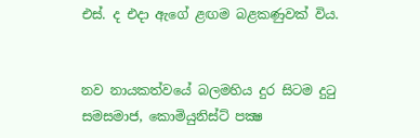එස්. ද එදා ඇගේ ළඟම බළකණුවක් විය.


නව නායකත්වයේ බලමහිය දුර සිටම දුටු සමසමාජ, කොමියුනිස්ට් පක්‍ෂ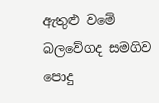ඇතුළු වමේ බලවේගද සමගිව පොදු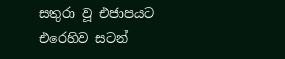සතුරා වූ එජාපයට එරෙහිව සටන්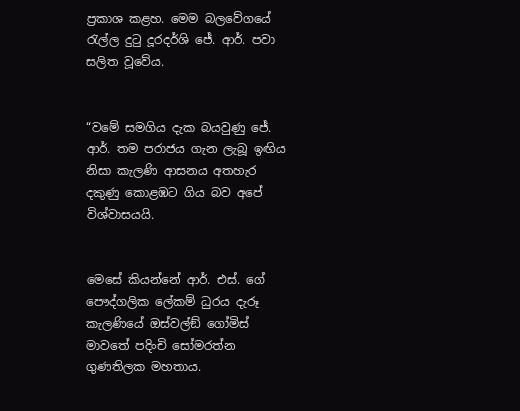ප්‍රකාශ කළහ. මෙම බලවේගයේ රැල්ල දුටු දූරදර්ශි ජේ. ආර්. පවා සලිත වූවේය.


“වමේ සමගිය දැක බයවුණු ජේ. ආර්. තම පරාජය ගැන ලැබූ ඉඟිය නිසා කැලණි ආසනය අතහැර දකුණු කොළඹට ගිය බව අපේ විශ්වාසයයි.


මෙසේ කියන්නේ ආර්. එස්. ගේ පෞද්ගලික ලේකම් ධුරය දැරූ කැලණියේ ඔස්වල්ඞ් ගෝමිස් මාවතේ පදිංචි සෝමරත්න ගුණතිලක මහතාය.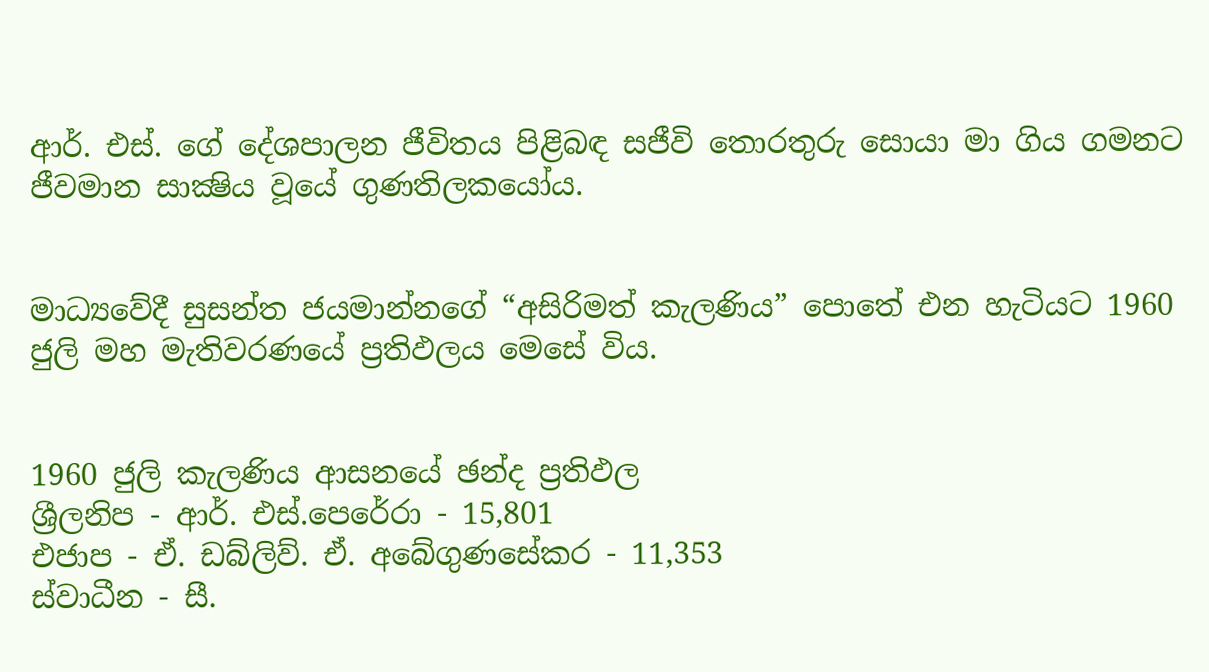ආර්. එස්. ගේ දේශපාලන ජීවිතය පිළිබඳ සජීවි තොරතුරු සොයා මා ගිය ගමනට ජීවමාන සාක්‍ෂිය වූයේ ගුණතිලකයෝය.


මාධ්‍යවේදී සුසන්ත ජයමාන්නගේ “අසිරිමත් කැලණිය” පොතේ එන හැටියට 1960 ජුලි මහ මැතිවරණයේ ප්‍රතිඵලය මෙසේ විය.


1960 ජුලි කැලණිය ආසනයේ ඡන්ද ප්‍රතිඵල
ශ්‍රීලනිප - ආර්. එස්.පෙරේරා - 15,801
එජාප - ඒ. ඩබ්ලිව්. ඒ. අබේගුණසේකර - 11,353
ස්වාධීන - සී.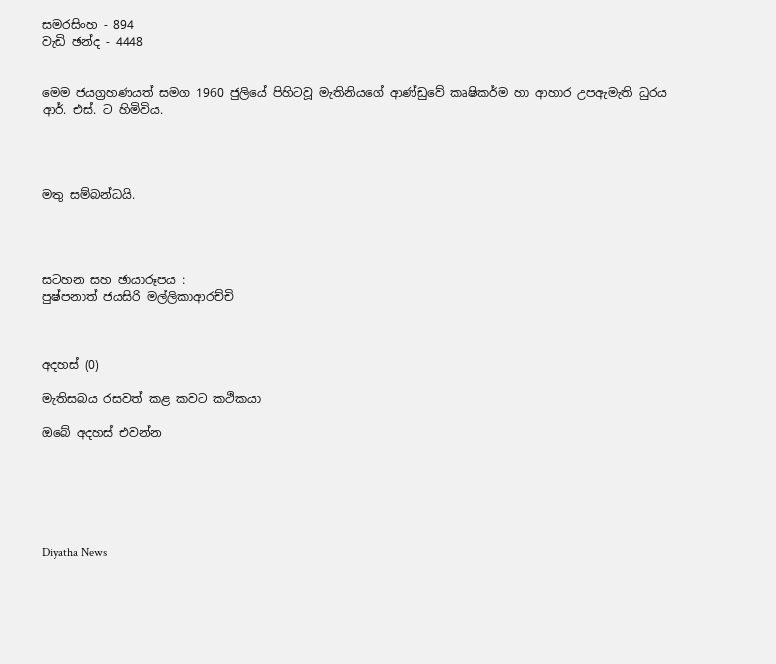සමරසිංහ - 894
වැඩි ඡන්ද - 4448


මෙම ජයග්‍රහණයත් සමග 1960 ජුලියේ පිහිටවූ මැතිනියගේ ආණ්ඩුවේ කෘෂිකර්ම හා ආහාර උපඇමැති ධුරය ආර්. එස්. ට හිමිවිය.




මතු සම්බන්ධයි.




සටහන සහ ඡායාරූපය :
පුෂ්පනාත් ජයසිරි මල්ලිකාආරච්චි



අදහස් (0)

මැතිසබය රසවත් කළ කවට කථිකයා

ඔබේ අදහස් එවන්න






Diyatha News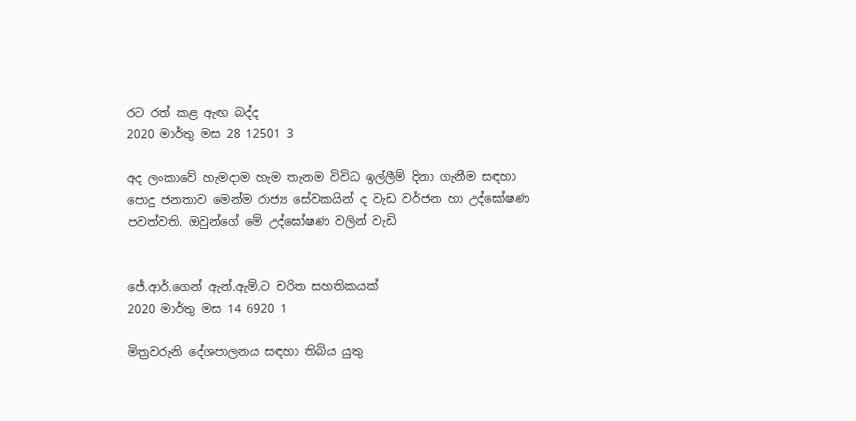රට රත් කළ ඇඟ බද්ද
2020 මාර්තු මස 28 12501 3

අද ලංකාවේ හැමදාම හැම තැනම විවිධ ඉල්ලීම් දිනා ගැනීම සඳහා පොදු ජනතාව මෙන්ම රාජ්‍ය සේවකයින් ද වැඩ වර්ජන හා උද්ඝෝෂණ පවත්වති. ඔවුන්ගේ මේ උද්ඝෝෂණ වලින් වැඩි


ජේ.ආර්.ගෙන් ඇන්.ඇම්.ට චරිත සහතිකයක්
2020 මාර්තු මස 14 6920 1

මිත්‍රවරුනි දේශපාලනය සඳහා තිබිය යුතු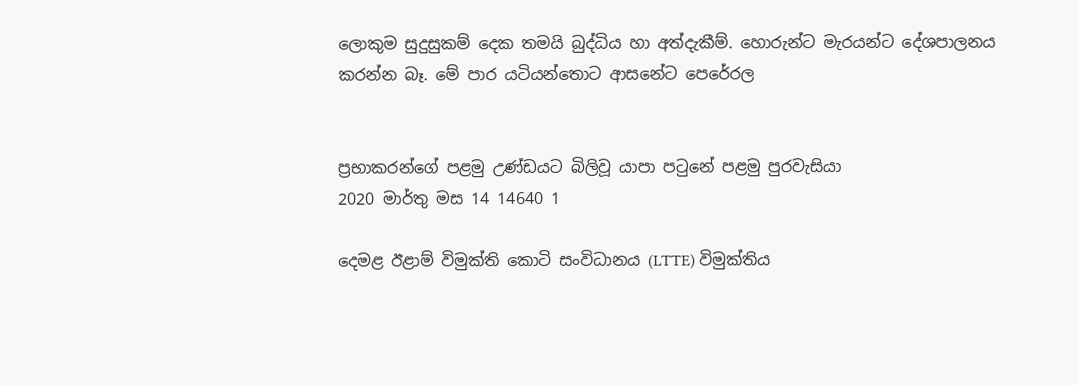ලොකුම සුදුසුකම් දෙක තමයි බුද්ධිය හා අත්දැකීම්. හොරුන්ට මැරයන්ට දේශපාලනය කරන්න බෑ. මේ පාර යටියන්තොට ආසනේට පෙරේරල


ප්‍රභාකරන්ගේ පළමු උණ්ඩයට බිලිවූ යාපා පටුනේ පළමු පුරවැසියා
2020 මාර්තු මස 14 14640 1

දෙමළ ඊළාම් විමුක්ති කොටි සංවිධානය (LTTE) විමුක්තිය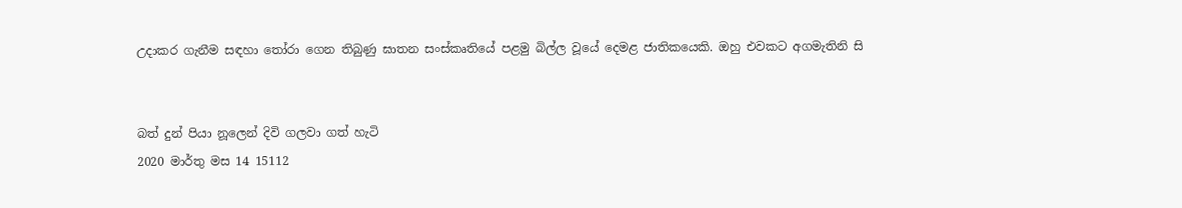උද‌ාකර ගැනීම සඳහා තෝරා ගෙන තිබුණු ඝාතන සංස්කෘතියේ පළමු බිල්ල වූයේ දෙමළ ජාතිකයෙකි. ඔහු එවකට අගමැතිනි සි


බත් දුන් පියා නූලෙන් දිවි ගලවා ගත් හැටි
2020 මාර්තු මස 14 15112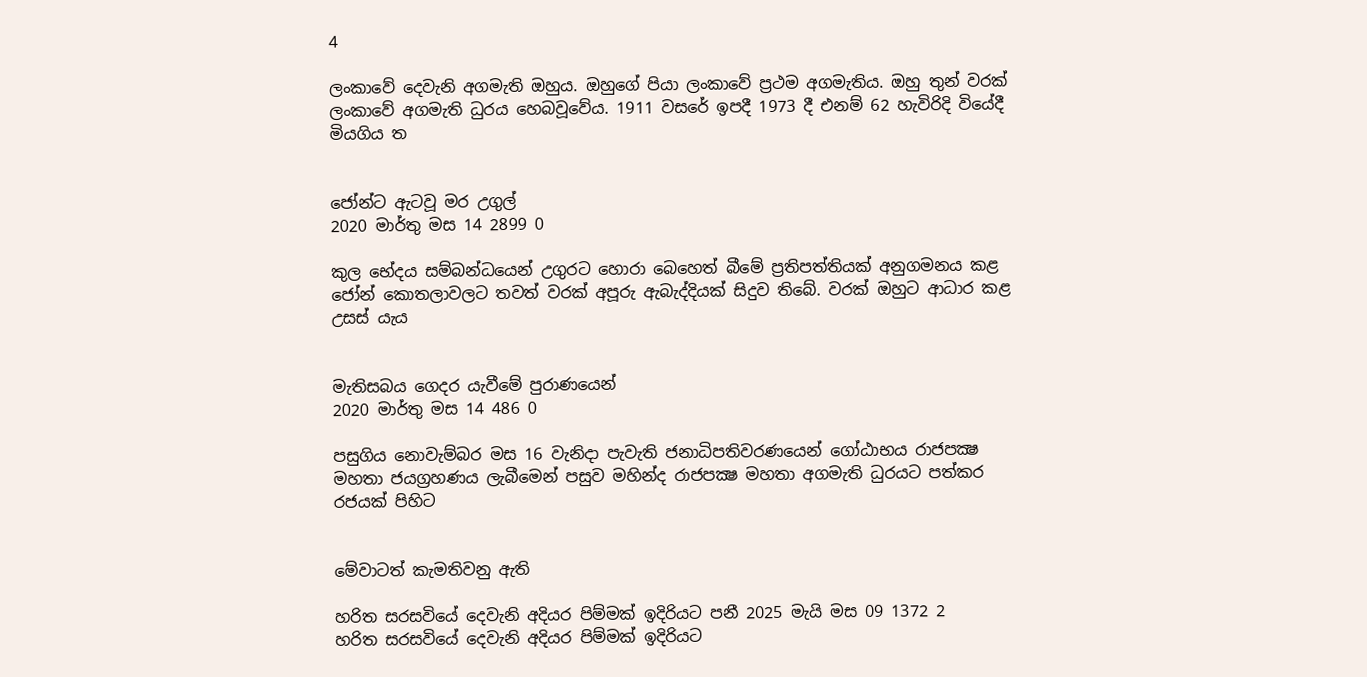4

ලංකාවේ දෙවැනි අගමැති ඔහුය. ඔහුගේ පියා ලංකාවේ ප්‍රථම අගමැතිය. ඔහු තුන් වරක් ලංකාවේ අගමැති ධුරය හෙබවූවේය. 1911 වසරේ ඉපදී 1973 දී එනම් 62 හැවිරිදි වියේදී මියගිය ත


ජෝන්ට ඇටවූ මර උගුල්
2020 මාර්තු මස 14 2899 0

කුල භේදය සම්බන්ධයෙන් උගුරට හොරා බෙහෙත් බීමේ ප්‍රතිපත්තියක් අනුගමනය කළ ජෝන් කොතලාවලට තවත් වරක් අපූරු ඇබැද්දියක් සිදුව තිබේ. වරක් ඔහුට ආධාර කළ උසස් යැය


මැතිසබය ගෙදර යැවීමේ පුරාණයෙන්
2020 මාර්තු මස 14 486 0

පසුගිය නොවැම්බර මස 16 වැනිදා පැවැති ජනාධිපතිවරණයෙන් ගෝඨාභය රාජපක්‍ෂ මහතා ජයග්‍රහණය ලැබීමෙන් පසුව මහින්ද රාජපක්‍ෂ මහතා අගමැති ධුරයට පත්කර රජයක් පිහිට


මේවාටත් කැමතිවනු ඇති

හරිත සරසවියේ දෙවැනි අදියර පිම්මක් ඉදිරියට පනී 2025 මැයි මස 09 1372 2
හරිත සරසවියේ දෙවැනි අදියර පිම්මක් ඉදිරියට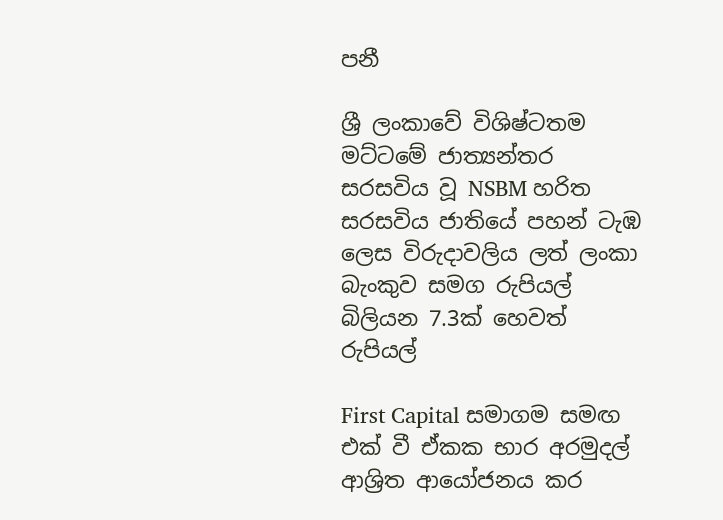පනී

ශ්‍රී ලංකාවේ විශිෂ්ටතම මට්ටමේ ජාත්‍යන්තර සරසවිය වූ NSBM හරිත සරසවිය ජාතියේ පහන් ටැඹ ලෙස විරුදාවලිය ලත් ලංකා බැංකුව සමග රුපියල් බිලියන 7.3ක් හෙවත් රුපියල්

First Capital සමාගම සමඟ එක් වී ඒකක භාර අරමුදල් ආශ්‍රිත ආයෝජනය කර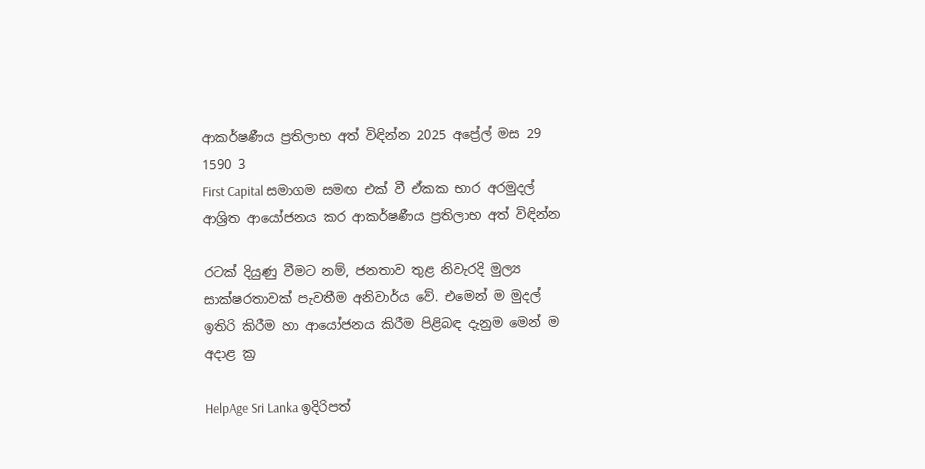ආකර්ෂණීය ප්‍රතිලාභ අත් විඳින්න 2025 අප්‍රේල් මස 29 1590 3
First Capital සමාගම සමඟ එක් වී ඒකක භාර අරමුදල් ආශ්‍රිත ආයෝජනය කර ආකර්ෂණීය ප්‍රතිලාභ අත් විඳින්න

රටක් දියුණු වීමට නම්, ජනතාව තුළ නිවැරදි මුල්‍ය සාක්ෂරතාවක් පැවතීම අනිවාර්ය වේ. එමෙන් ම මුදල් ඉතිරි කිරීම හා ආයෝජනය කිරීම පිළිබඳ දැනුම මෙන් ම අදාළ ක්‍ර

HelpAge Sri Lanka ඉදිරිපත්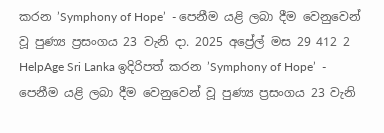කරන ’Symphony of Hope’  - පෙනීම යළි ලබා දීම වෙනුවෙන් වූ පුණ්‍ය ප්‍රසංගය 23 වැනි දා. 2025 අප්‍රේල් මස 29 412 2
HelpAge Sri Lanka ඉදිරිපත් කරන ’Symphony of Hope’  - පෙනීම යළි ලබා දීම වෙනුවෙන් වූ පුණ්‍ය ප්‍රසංගය 23 වැනි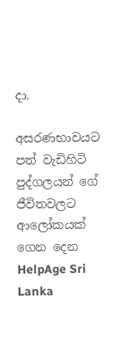දා.

අසරණභාවයට පත් වැඩිහිටි පුද්ගලයන් ගේ ජීවිතවලට ආලෝකයක් ගෙන දෙන HelpAge Sri Lanka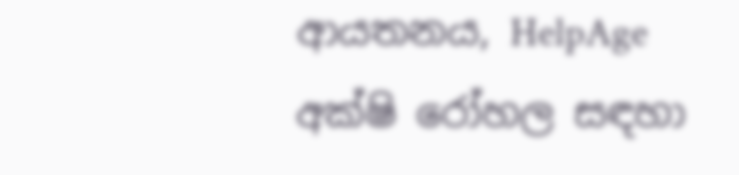ආයතනය, HelpAge අක්ෂි රෝහල සඳහා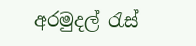අරමුදල් රැස්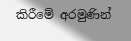කිරීමේ අරමුණින්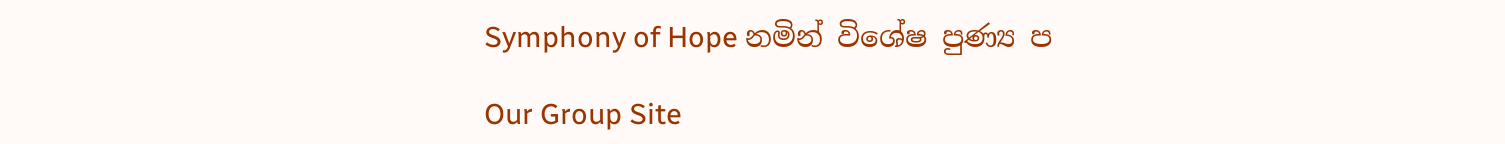Symphony of Hope නමින් විශේෂ පුණ්‍ය ප

Our Group Site